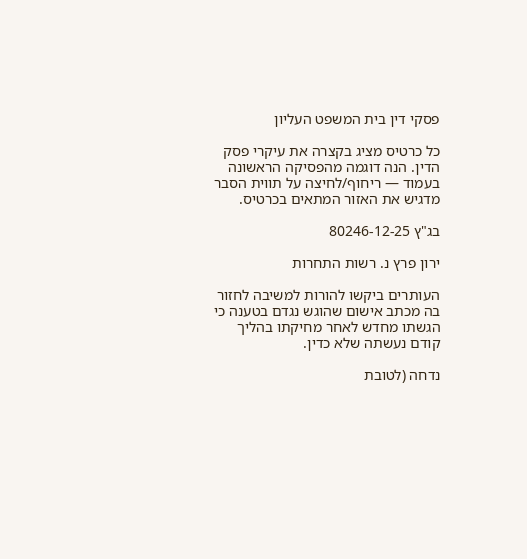פסקי דין בית המשפט העליון

כל כרטיס מציג בקצרה את עיקרי פסק הדין. הנה דוגמה מהפסיקה הראשונה בעמוד — ריחוף/לחיצה על תווית הסבר מדגיש את האזור המתאים בכרטיס.

בג"ץ 80246-12-25

ירון פרץ נ. רשות התחרות

העותרים ביקשו להורות למשיבה לחזור בה מכתב אישום שהוגש נגדם בטענה כי הגשתו מחדש לאחר מחיקתו בהליך קודם נעשתה שלא כדין.

נדחה (לטובת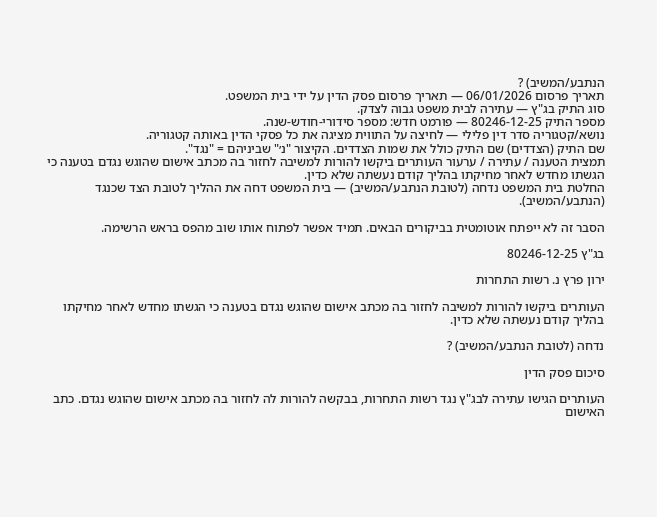הנתבע/המשיב) ?
תאריך פרסום 06/01/2026 — תאריך פרסום פסק הדין על ידי בית המשפט.
סוג התיק בג"ץ — עתירה לבית משפט גבוה לצדק.
מספר התיק 80246-12-25 — פורמט חדש: מספר סידורי-חודש-שנה.
נושא/קטגוריה סדר דין פלילי — לחיצה על התווית מציגה את כל פסקי הדין באותה קטגוריה.
שם התיק (הצדדים) שם התיק כולל את שמות הצדדים. הקיצור "נ׳" שביניהם = "נגד".
תמצית הטענה / עתירה / ערעור העותרים ביקשו להורות למשיבה לחזור בה מכתב אישום שהוגש נגדם בטענה כי הגשתו מחדש לאחר מחיקתו בהליך קודם נעשתה שלא כדין.
החלטת בית המשפט נדחה (לטובת הנתבע/המשיב) — בית המשפט דחה את ההליך לטובת הצד שכנגד (הנתבע/המשיב).

הסבר זה לא ייפתח אוטומטית בביקורים הבאים. תמיד אפשר לפתוח אותו שוב מהפס בראש הרשימה.

בג"ץ 80246-12-25

ירון פרץ נ. רשות התחרות

העותרים ביקשו להורות למשיבה לחזור בה מכתב אישום שהוגש נגדם בטענה כי הגשתו מחדש לאחר מחיקתו בהליך קודם נעשתה שלא כדין.

נדחה (לטובת הנתבע/המשיב) ?

סיכום פסק הדין

העותרים הגישו עתירה לבג"ץ נגד רשות התחרות, בבקשה להורות לה לחזור בה מכתב אישום שהוגש נגדם. כתב האישום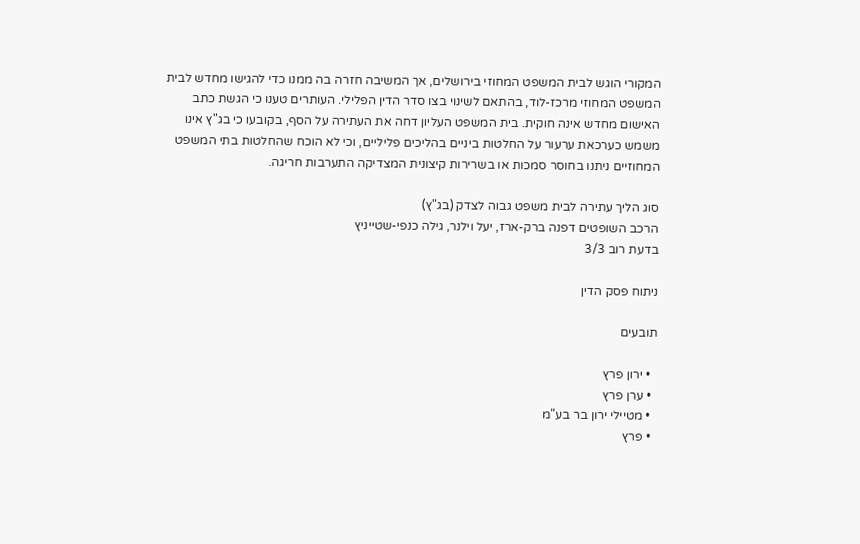המקורי הוגש לבית המשפט המחוזי בירושלים, אך המשיבה חזרה בה ממנו כדי להגישו מחדש לבית המשפט המחוזי מרכז-לוד, בהתאם לשינוי בצו סדר הדין הפלילי. העותרים טענו כי הגשת כתב האישום מחדש אינה חוקית. בית המשפט העליון דחה את העתירה על הסף, בקובעו כי בג"ץ אינו משמש כערכאת ערעור על החלטות ביניים בהליכים פליליים, וכי לא הוכח שהחלטות בתי המשפט המחוזיים ניתנו בחוסר סמכות או בשרירות קיצונית המצדיקה התערבות חריגה.

סוג הליך עתירה לבית משפט גבוה לצדק (בג"ץ)
הרכב השופטים דפנה ברק-ארז, יעל וילנר, גילה כנפי-שטייניץ
בדעת רוב 3/3

ניתוח פסק הדין

תובעים

  • ירון פרץ
  • ערן פרץ
  • מטיילי ירון בר בע"מ
  • פרץ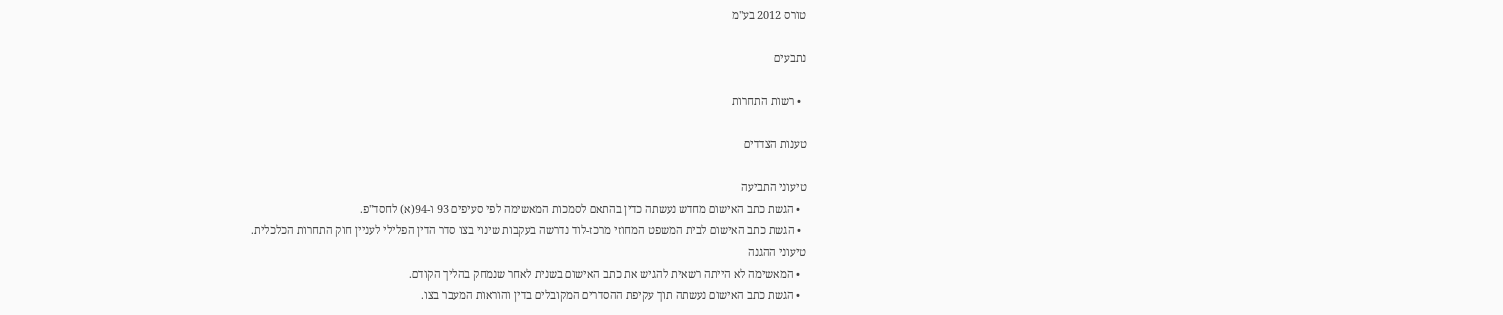טורס 2012 בע"מ

נתבעים

  • רשות התחרות

טענות הצדדים

טיעוני התביעה
  • הגשת כתב האישום מחדש נעשתה כדין בהתאם לסמכות המאשימה לפי סעיפים 93 ו-94(א) לחסד"פ.
  • הגשת כתב האישום לבית המשפט המחוזי מרכז-לוד נדרשה בעקבות שינוי בצו סדר הדין הפלילי לעניין חוק התחרות הכלכלית.
טיעוני ההגנה
  • המאשימה לא הייתה רשאית להגיש את כתב האישום בשנית לאחר שנמחק בהליך הקודם.
  • הגשת כתב האישום נעשתה תוך עקיפת ההסדרים המקובלים בדין והוראות המעבר בצו.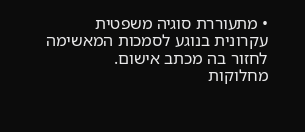• מתעוררת סוגיה משפטית עקרונית בנוגע לסמכות המאשימה לחזור בה מכתב אישום.
מחלוקות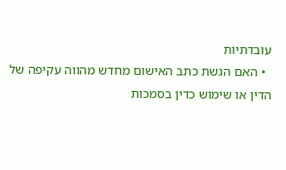עובדתיות
  • האם הגשת כתב האישום מחדש מהווה עקיפה של הדין או שימוש כדין בסמכות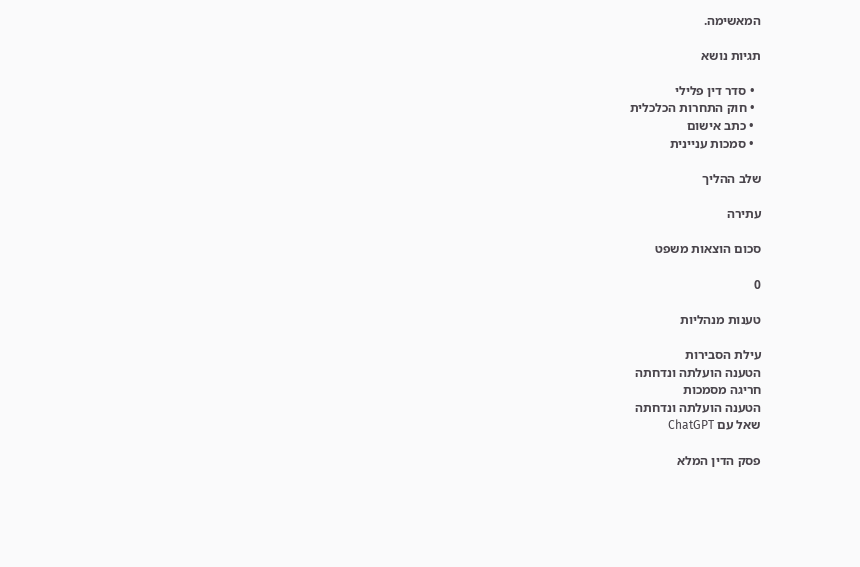המאשימה.

תגיות נושא

  • סדר דין פלילי
  • חוק התחרות הכלכלית
  • כתב אישום
  • סמכות עניינית

שלב ההליך

עתירה

סכום הוצאות משפט

0

טענות מנהליות

עילת הסבירות
הטענה הועלתה ונדחתה
חריגה מסמכות
הטענה הועלתה ונדחתה
שאל עם ChatGPT

פסק הדין המלא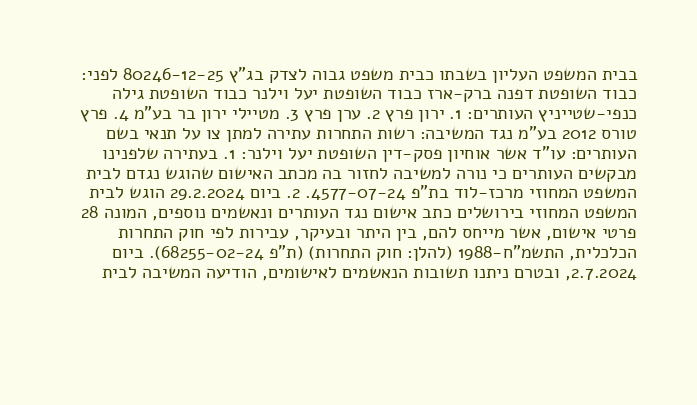בבית המשפט העליון בשבתו כבית משפט גבוה לצדק בג"ץ 80246-12-25 לפני: כבוד השופטת דפנה ברק-ארז כבוד השופטת יעל וילנר כבוד השופטת גילה כנפי-שטייניץ העותרים: 1. ירון פרץ 2. ערן פרץ 3. מטיילי ירון בר בע"מ 4. פרץ טורס 2012 בע"מ נגד המשיבה: רשות התחרות עתירה למתן צו על תנאי בשם העותרים: עו"ד אשר אוחיון פסק-דין השופטת יעל וילנר: 1. בעתירה שלפנינו מבקשים העותרים כי נורה למשיבה לחזור בה מכתב האישום שהוגש נגדם לבית המשפט המחוזי מרכז-לוד בת"פ 4577-07-24. 2. ביום 29.2.2024 הוגש לבית המשפט המחוזי בירושלים כתב אישום נגד העותרים ונאשמים נוספים, המונה 28 פרטי אישום, אשר מייחס להם, בין היתר ובעיקר, עבירות לפי חוק התחרות הכלכלית, התשמ"ח-1988 (להלן: חוק התחרות) (ת"פ 68255-02-24). ביום 2.7.2024, ובטרם ניתנו תשובות הנאשמים לאישומים, הודיעה המשיבה לבית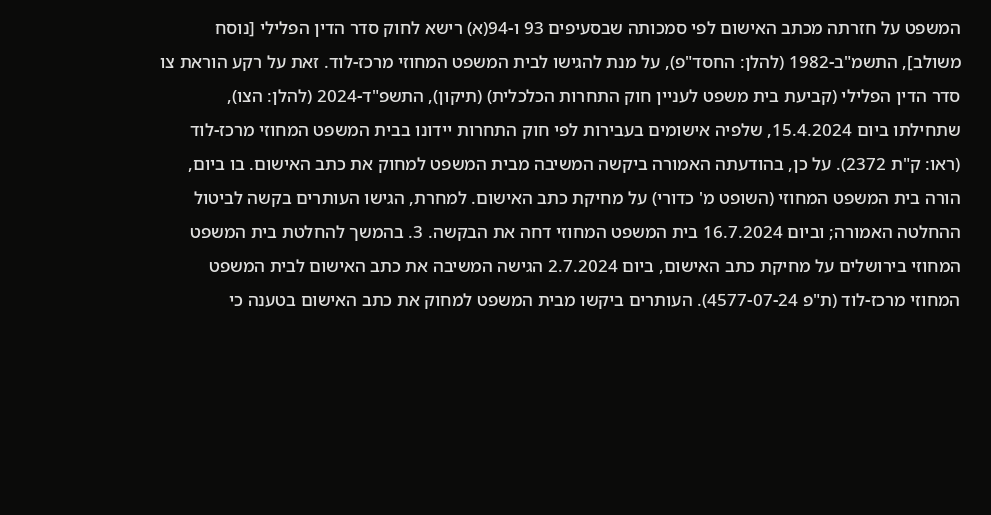המשפט על חזרתה מכתב האישום לפי סמכותה שבסעיפים 93 ו-94(א) רישא לחוק סדר הדין הפלילי [נוסח משולב], התשמ"ב-1982 (להלן: החסד"פ), על מנת להגישו לבית המשפט המחוזי מרכז-לוד. זאת על רקע הוראת צו סדר הדין הפלילי (קביעת בית משפט לעניין חוק התחרות הכלכלית) (תיקון), התשפ"ד-2024 (להלן: הצו), שתחילתו ביום 15.4.2024, שלפיה אישומים בעבירות לפי חוק התחרות יידונו בבית המשפט המחוזי מרכז-לוד (ראו: ק"ת 2372). על כן, בהודעתה האמורה ביקשה המשיבה מבית המשפט למחוק את כתב האישום. בו ביום, הורה בית המשפט המחוזי (השופט מ' כדורי) על מחיקת כתב האישום. למחרת, הגישו העותרים בקשה לביטול ההחלטה האמורה; וביום 16.7.2024 בית המשפט המחוזי דחה את הבקשה. 3. בהמשך להחלטת בית המשפט המחוזי בירושלים על מחיקת כתב האישום, ביום 2.7.2024 הגישה המשיבה את כתב האישום לבית המשפט המחוזי מרכז-לוד (ת"פ 4577-07-24). העותרים ביקשו מבית המשפט למחוק את כתב האישום בטענה כי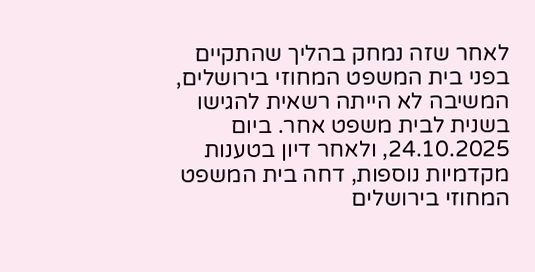לאחר שזה נמחק בהליך שהתקיים בפני בית המשפט המחוזי בירושלים, המשיבה לא הייתה רשאית להגישו בשנית לבית משפט אחר. ביום 24.10.2025, ולאחר דיון בטענות מקדמיות נוספות, דחה בית המשפט המחוזי בירושלים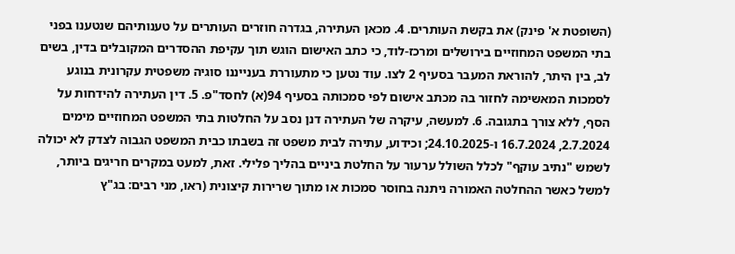(השופטת א' פינק) את בקשת העותרים. 4. מכאן העתירה, בגדרה חוזרים העותרים על טענותיהם שנטענו בפני בתי המשפט המחוזיים בירושלים ומרכז-לוד, כי כתב האישום הוגש תוך עקיפת ההסדרים המקובלים בדין, בשים לב, בין היתר, להוראת המעבר בסעיף 2 לצו. עוד נטען כי מתעוררת בענייננו סוגיה משפטית עקרונית בנוגע לסמכות המאשימה לחזור בה מכתב אישום לפי סמכותה בסעיף 94(א) לחסד"פ. 5. דין העתירה להידחות על הסף, ללא צורך בתגובה. 6. למעשה, עיקרה של העתירה דנן נסב על החלטות בתי המשפט המחוזיים מימים 2.7.2024, 16.7.2024 ו-24.10.2025; וכידוע, עתירה לבית משפט זה בשבתו כבית המשפט הגבוה לצדק לא יכולה לשמש "נתיב עוקף" לכלל השולל ערעור על החלטת ביניים בהליך פלילי. זאת, למעט במקרים חריגים ביותר, למשל כאשר ההחלטה האמורה ניתנה בחוסר סמכות או מתוך שרירות קיצונית (ראו, מני רבים: בג"ץ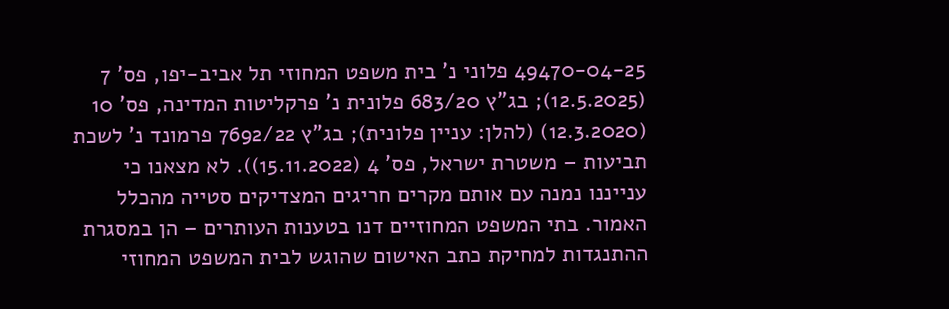49470-04-25 פלוני נ' בית משפט המחוזי תל אביב-יפו, פס' 7 (12.5.2025); בג"ץ 683/20 פלונית נ' פרקליטות המדינה, פס' 10 (12.3.2020) (להלן: עניין פלונית); בג"ץ 7692/22 פרמונד נ' לשכת תביעות – משטרת ישראל, פס' 4 (15.11.2022)). לא מצאנו כי ענייננו נמנה עם אותם מקרים חריגים המצדיקים סטייה מהכלל האמור. בתי המשפט המחוזיים דנו בטענות העותרים – הן במסגרת ההתנגדות למחיקת כתב האישום שהוגש לבית המשפט המחוזי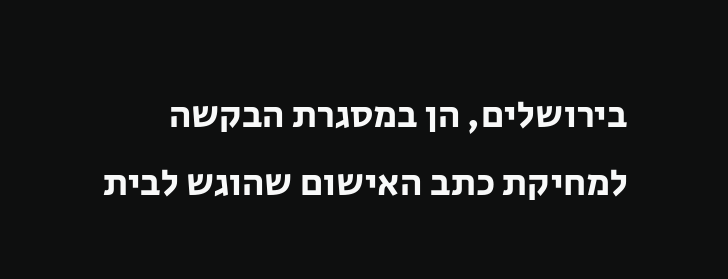בירושלים, הן במסגרת הבקשה למחיקת כתב האישום שהוגש לבית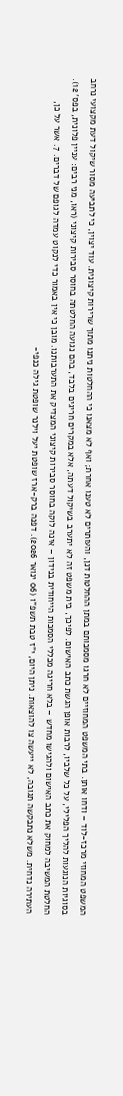המשפט המחוזי מרכז-לוד – ודחו אותן. בתי המשפט המחוזיים לא חרגו מסמכותם במתן ההחלטות דנן, והעותרים לא טענו אחרת; ואף לא מצאנו כי ההחלטות ניתנו מתוך שרירות קיצונית. עוד יצוין, כי לתביעה מסור שיקול דעת מקצועי נרחב בסוגיות הנוגעות להליך הפלילי, על כל שלביו, לרבות אופן הגשת כתב האישום. לפיכך, בית משפט זה לא יתערב בשיקול דעתה, אלא במקרים חריגים בלבד, בהם נגועה החלטתה בחוסר סבירות קיצוני (ראו, מני רבים: עניין פלונית, בפס' 12). החלטת המשיבה למחוק את כתב האישום ולהגישו מחדש – בלא חריגה מכללי הסמכות הייחודית בנידון – אינה לוקה בחוסר סבירות קיצוני המצדיק את התערבותנו. מובן כי אין באמור כדי לנקוט עמדה לגופם של דברים. 7. אשר על כן, העתירה נדחית. משלא נתבקשה תגובה, לא ייעשה צו להוצאות. ניתן היום, י"ז טבת תשפ"ו (06 ינואר 2026). דפנה ברק-ארז שופטת יעל וילנר שופטת גילה כנפי-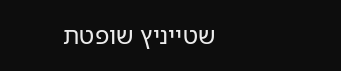שטייניץ שופטת